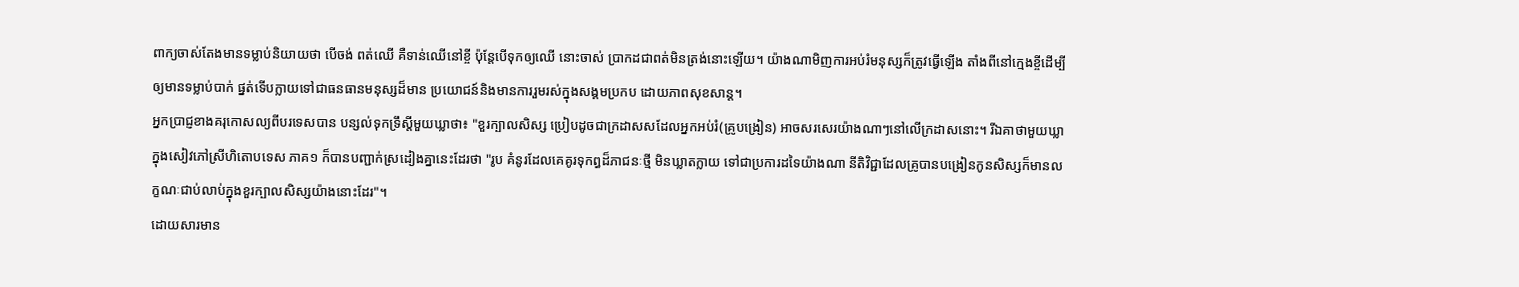ពាក្យចាស់តែងមានទម្លាប់និយាយថា បើចង់ ពត់ឈើ គឺទាន់ឈើនៅខ្ចី ប៉ុន្តែបើទុកឲ្យឈើ នោះចាស់ ប្រាកដជាពត់មិនត្រង់នោះឡើយ។ យ៉ាងណាមិញការអប់រំមនុស្សក៏ត្រូវធ្វើឡើង តាំងពីនៅក្មេងខ្ចីដើម្បីឲ្យមានទម្លាប់បាក់ ផ្នត់ទើបក្លាយទៅជាធនធានមនុស្សដ៏មាន ប្រយោជន៍និងមានការរួមរស់ក្នុងសង្គមប្រកប ដោយភាពសុខសាន្ត។
អ្នកប្រាជ្ញខាងគរុកោសល្យពីបរទេសបាន បន្សល់ទុកទ្រឹស្តីមួយឃ្លាថា៖ "ខួរក្បាលសិស្ស ប្រៀបដូចជាក្រដាសសដែលអ្នកអប់រំ(គ្រូបង្រៀន) អាចសរសេរយ៉ាងណាៗនៅលើក្រដាសនោះ។ រីឯគាថាមួយឃ្លាក្នុងសៀវភៅស្រីហិតោបទេស ភាគ១ ក៏បានបញ្ជាក់ស្រដៀងគ្នានេះដែរថា "រូប គំនូរដែលគេគូរទុកព្ធដ៏ភាជនៈថ្មី មិនឃ្លាតក្លាយ ទៅជាប្រការដទៃយ៉ាងណា នីតិវិជ្ជាដែលគ្រូបានបង្រៀនកូនសិស្សក៏មានលក្ខណៈជាប់លាប់ក្នុងខួរក្បាលសិស្សយ៉ាងនោះដែរ"។
ដោយសារមាន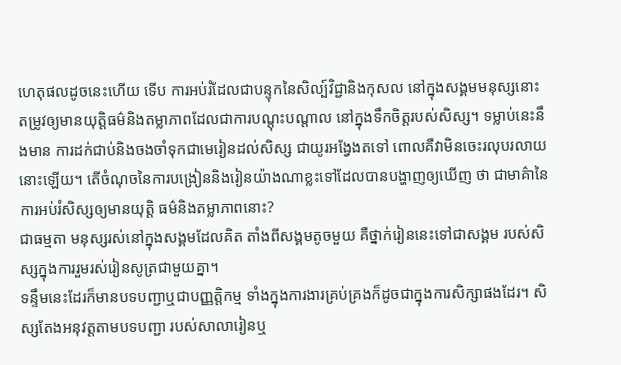ហេតុផលដូចនេះហើយ ទើប ការអប់រំដែលជាបន្ទុកនៃសិល្ប៍វិជ្ជានិងកុសល នៅក្នុងសង្គមមនុស្សនោះ តម្រូវឲ្យមានយុត្តិធម៌និងតម្លាភាពដែលជាការបណ្តុះបណ្តាល នៅក្នុងទឹកចិត្តរបស់សិស្ស។ ទម្លាប់នេះនឹងមាន ការដក់ជាប់និងចងចាំទុកជាមេរៀនដល់សិស្ស ជាយូរអង្វែងតទៅ ពោលគឺវាមិនចេះរលុបរលាយ នោះឡើយ។ តើចំណុចនៃការបង្រៀននិងរៀនយ៉ាងណាខ្លះទៅដែលបានបង្ហាញឲ្យឃើញ ថា ជាមាគ៌ានៃការអប់រំសិស្សឲ្យមានយុត្តិ ធម៌និងតម្លាភាពនោះ?
ជាធម្មតា មនុស្សរស់នៅក្នុងសង្គមដែលគិត តាំងពីសង្គមតូចមួយ គឺថ្នាក់រៀននេះទៅជាសង្គម របស់សិស្សក្នុងការរួមរស់រៀនសូត្រជាមួយគ្នា។
ទន្ទឹមនេះដែរក៏មានបទបញ្ជាឬជាបញ្ញត្តិកម្ម ទាំងក្នុងការងារគ្រប់គ្រងក៏ដូចជាក្នុងការសិក្សាផងដែរ។ សិស្សតែងអនុវត្តតាមបទបញ្ជា របស់សាលារៀនឬ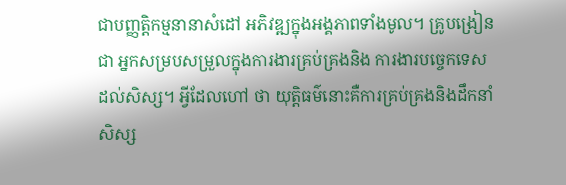ជាបញ្ញតិ្តកម្មនានាសំដៅ អភិវឌ្ឍក្នុងអង្គភាពទាំងមូល។ គ្រូបង្រៀនជា អ្នកសម្របសម្រួលក្នុងការងារគ្រប់គ្រងនិង ការងារបច្ចេកទេសដល់សិស្ស។ អ្វីដែលហៅ ថា យុត្តិធម៌នោះគឺការគ្រប់គ្រងនិងដឹកនាំសិស្ស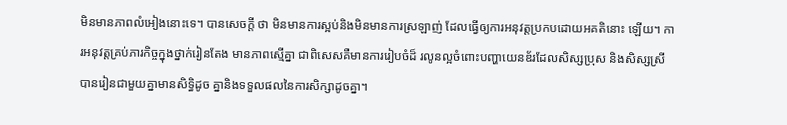មិនមានភាពលំអៀងនោះទេ។ បានសេចក្តី ថា មិនមានការស្អប់និងមិនមានការស្រឡាញ់ ដែលធ្វើឲ្យការអនុវត្តប្រកបដោយអគតិនោះ ឡើយ។ ការអនុវត្តគ្រប់ភារកិច្ចក្នុងថ្នាក់រៀនតែង មានភាពស្មើគ្នា ជាពិសេសគឺមានការរៀបចំដ៏ រលូនល្អចំពោះបញ្ហាយេនឌ័រដែលសិស្សប្រុស និងសិស្សស្រីបានរៀនជាមួយគ្នាមានសិទិ្ធដូច គ្នានិងទទួលផលនៃការសិក្សាដូចគ្នា។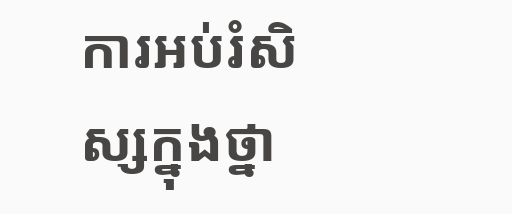ការអប់រំសិស្សក្នុងថ្នា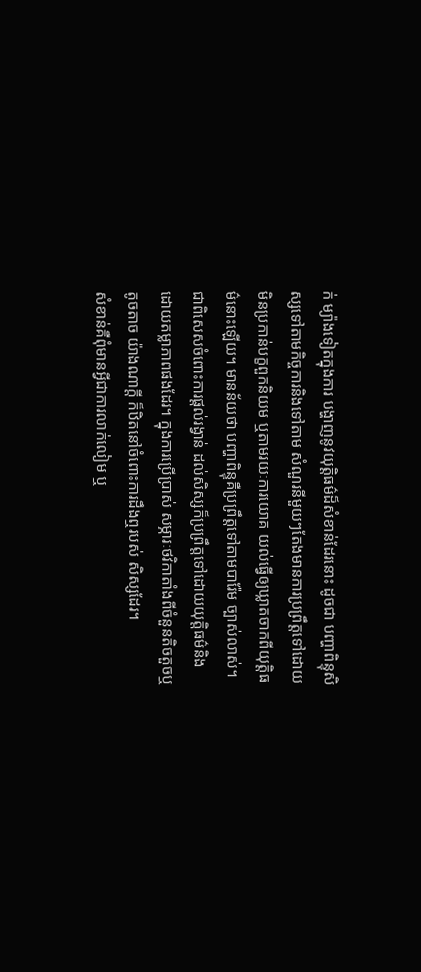ក់ ម្យ៉ាងទៀតក្នុងការ បង្ហាញនូវយុត្ដិធម៌ដ៏សំខាន់ដែរនោះ ដូចជា បញ្ហាពិន្ទុសិស្សទៅតាមកិច្ចការនិងទៅតាម សំណួរនីមួយៗតែងមានការប្រព្រឹត្តទៅដោយ មិនប្រកាន់បក្ខពួកនិយម ឬតាមរយៈការយោគ យល់ធ្វើឲ្យឃ្លាតចាកពីយុត្តិធម៌នោះឡើយ។ មានន័យថា បញ្ហាពិន្ទុគឺប្រព្រឹត្តទៅតាមបារ៉ែម ច្បាស់លាស់។ ជាពិសេសចំពោះការផ្តល់រង្វាន់ ដល់សិស្សក៏ប្រព្រឹត្តទៅដោយយុត្តិធម៌និង ដោយតម្លាភាពផងដែរ។ ក្នុងការប្រើប្រាស់ សម្ភារៈថវិកាតាំងពីចំនួនតិចតួចឬតូចតាច យ៉ាងណាក្តី ក៏ឋិតនៅចំពោះការដឹងឮរបស់ សិស្សដែរ។
សំខាន់គឺពុំមានអ្វីជាការលាក់លៀម ឬ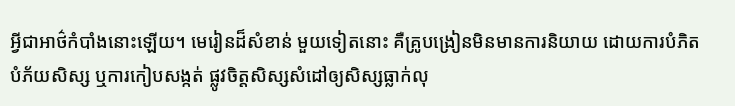អ្វីជាអាថ៌កំបាំងនោះឡើយ។ មេរៀនដ៏សំខាន់ មួយទៀតនោះ គឺគ្រូបង្រៀនមិនមានការនិយាយ ដោយការបំភិតបំភ័យសិស្ស ឬការកៀបសង្កត់ ផ្លូវចិត្តសិស្សសំដៅឲ្យសិស្សធ្លាក់លុ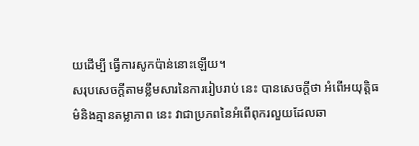យដើម្បី ធ្វើការសូកប៉ាន់នោះឡើយ។
សរុបសេចក្តីតាមខ្លឹមសារនៃការរៀបរាប់ នេះ បានសេចក្តីថា អំពើអយុត្តិធម៌និងគ្មានតម្លាភាព នេះ វាជាប្រភពនៃអំពើពុករលួយដែលឆា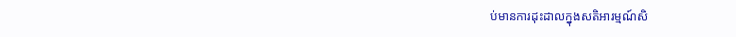ប់មានការដុះដាលក្នុងសតិអារម្មណ៍សិ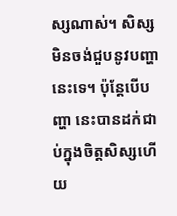ស្សណាស់។ សិស្សមិនចង់ជួបនូវបញ្ហានេះទេ។ ប៉ុន្តែបើបញ្ហា នេះបានដក់ជាប់ក្នុងចិត្តសិស្សហើយ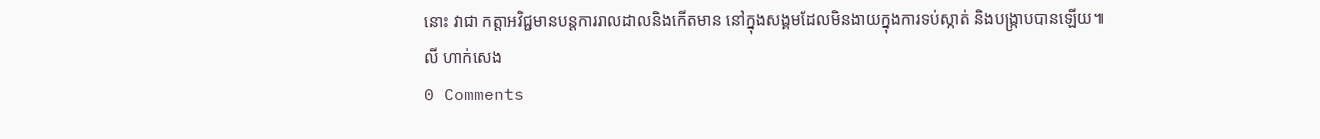នោះ វាជា កត្តាអវិជ្ជមានបន្តការរាលដាលនិងកើតមាន នៅក្នុងសង្គមដែលមិនងាយក្នុងការទប់ស្កាត់ និងបង្ក្រាបបានឡើយ៕
លី ហាក់សេង
0 Comments